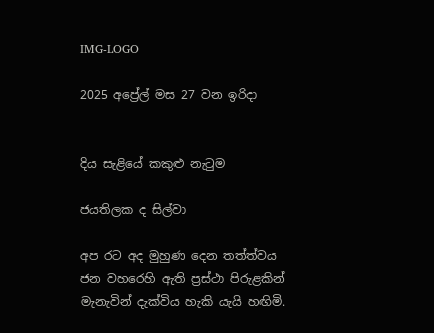IMG-LOGO

2025 අප්‍රේල් මස 27 වන ඉරිදා


දිය සැළියේ කකුළු නැටුම

ජයතිලක ද සිල්වා

අප රට අද මුහුණ දෙන තත්ත්වය ජන වහරෙහි ඇති ප්‍රස්ථා පිරුළකින් මැනැවින් දැක්විය හැකි යැයි හඟිමි.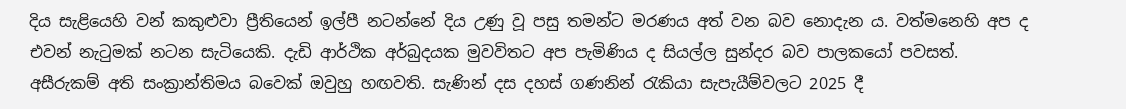දිය සැළියෙහි වන් කකුළුවා ප්‍රීතියෙන් ඉල්පී නටන්නේ දිය උණු වූ පසු තමන්ට මරණය අත් වන බව නොදැන ය. වත්මනෙහි අප ද එවන් නැටුමක් නටන සැටියෙකි. දැඩි ආර්ථික අර්බුදයක මුවවිතට අප පැමිණිය ද සියල්ල සුන්දර බව පාලකයෝ පවසත්. අසීරුකම් අති සංක්‍රාන්තිමය බවෙක් ඔවුහු හඟවති. සැණින් දස දහස් ගණනින් රැකියා සැපැයීම්වලට 2025 දී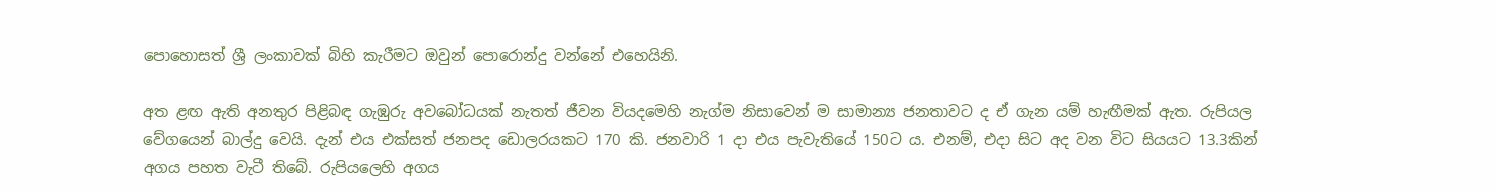පොහොසත් ශ්‍රී ලංකාවක් බිහි කැරීමට ඔවුන් පොරොන්දු වන්නේ එහෙයිනි.

අත ළඟ ඇති අනතුර පිළිබඳ ගැඹුරු අවබෝධයක් නැතත් ජීවන වියදමෙහි නැග්ම නිසාවෙන් ම සාමාන්‍ය ජනතාවට ද ඒ ගැන යම් හැඟීමක් ඇත. රුපියල වේගයෙන් බාල්දු වෙයි. දැන් එය එක්සත් ජනපද ඩොලරයකට 170 කි. ජනවාරි 1 දා එය පැවැතියේ 150ට ය. එනම්, එදා සිට අද වන විට සියයට 13.3කින් අගය පහත වැටී තිබේ. රුපියලෙහි අගය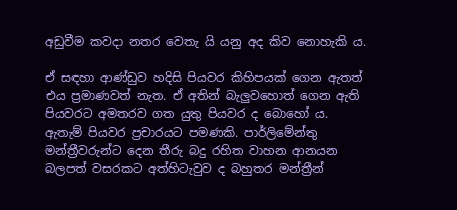අඩුවීම කවදා නතර වෙතැ යි යනු අද කිව නොහැකි ය.

ඒ සඳහා ආණ්ඩුව හදිසි පියවර කිහිපයක් ගෙන ඇතත් එය ප්‍රමාණවත් නැත. ඒ අතින් බැලුවහොත් ගෙන ඇති පියවරට අමතරව ගත යුතු පියවර ද බොහෝ ය. ඇතැම් පියවර ප්‍රචාරයට පමණකි. පාර්ලිමේන්තු මන්ත්‍රීවරුන්ට දෙන තීරු බදු රහිත වාහන ආනයන බලපත් වසරකට අත්හිටැවුව ද බහුතර මන්ත්‍රීන්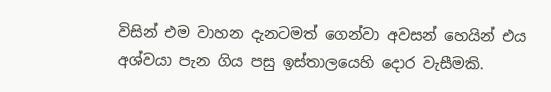විසින් එම වාහන දැනටමත් ගෙන්වා අවසන් හෙයින් එය අශ්වයා පැන ගිය පසු ඉස්තාලයෙහි දොර වැසීමකි.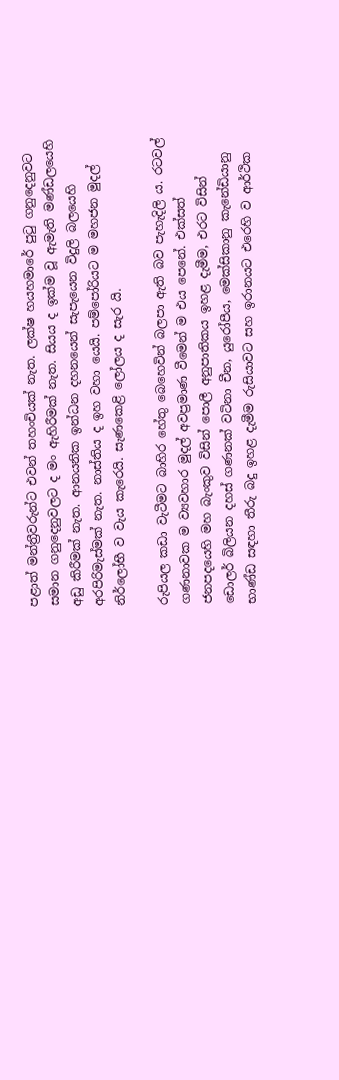පළාත් මන්ත්‍රීවරුන්ට එවන් තහංචියක් නැත. ලක්ෂ හයහමාරේ පුටු ගනුදෙනුවට සමාන ගනුදෙනුවලට ද මං ඇහිරීමක් නැත. සියය ද ඉක්ම වූ ඇමැති මණ්ඩලයෙහි අඩු කිරීමක් නැත. ආනයනික ඉන්ධන දහනයෙන් සැපැයෙන විදුලි බලයෙහි අරපිරිමැස්මක් නැත. නාස්තිය ද ඉහ වහා යෙයි. පම්පෝරියට ම මහජන මුදල් නිර්ලෝභී ව වැය කැරෙයි. සැණකෙළි ලෝලය ද සැර යි.

රුපියල කඩා වැටීමට බාහිර හේතු බෙහෙවින් බලපා ඇති බව පැහැදිලි ය. රටවල් ගණනාවක ම ව්‍යවහාර මුදල් අවප්‍රමාණ වීමෙන් ම එය පෙනේ. එක්සත් ජනපදයෙහි මහ බැංකුව විසින් පොලී අනුපාතිකය ඉහළ දැමීම, එරට විසින් ඩොලර් බිලියන දහස් ගණනක් වටිනා චීන, යුරෝපීය, මෙක්සිකානු කැනේඩියානු භාණ්ඩ සඳහා තීරු බදු ඉහළ දැමීම රුසියාවට සහ ඉරානයට එරෙහි ව ආර්ථික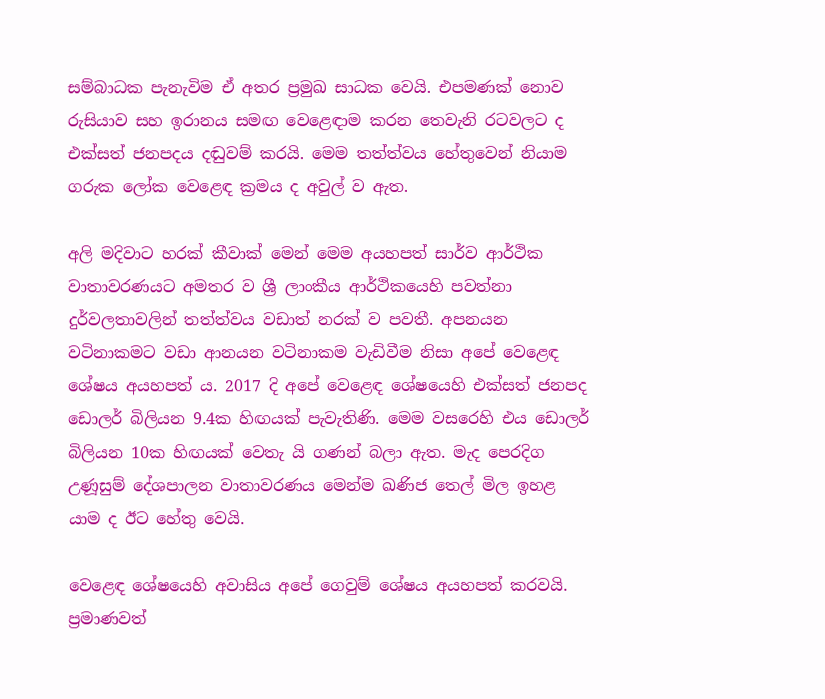සම්බාධක පැනැවිම ඒ අතර ප්‍රමුඛ සාධක වෙයි. එපමණක් නොව රුසියාව සහ ඉරානය සමඟ වෙළෙඳාම කරන තෙවැනි රටවලට ද එක්සත් ජනපදය දඬුවම් කරයි. මෙම තත්ත්වය හේතුවෙන් නියාම ගරුක ලෝක වෙළෙඳ ක්‍රමය ද අවුල් ව ඇත.

අලි මදිවාට හරක් කීවාක් මෙන් මෙම අයහපත් සාර්ව ආර්ථික වාතාවරණයට අමතර ව ශ්‍රී ලාංකීය ආර්ථිකයෙහි පවත්නා දුර්වලතාවලින් තත්ත්වය වඩාත් නරක් ව පවතී. අපනයන වටිනාකමට වඩා ආනයන වටිනාකම වැඩිවීම නිසා අපේ වෙළෙඳ ශේෂය අයහපත් ය. 2017 දි අපේ වෙළෙඳ ශේෂයෙහි එක්සත් ජනපද ඩොලර් බිලියන 9.4ක හිඟයක් පැවැතිණි. මෙම වසරෙහි එය ඩොලර් බිලියන 10ක හිඟයක් වෙතැ යි ගණන් බලා ඇත. මැද පෙරදිග උණූසුම් දේශපාලන වාතාවරණය මෙන්ම ඛණිජ තෙල් මිල ඉහළ යාම ද ඊට හේතු වෙයි.

වෙළෙඳ ශේෂයෙහි අවාසිය අපේ ගෙවුම් ශේෂය අයහපත් කරවයි. ප්‍රමාණවත්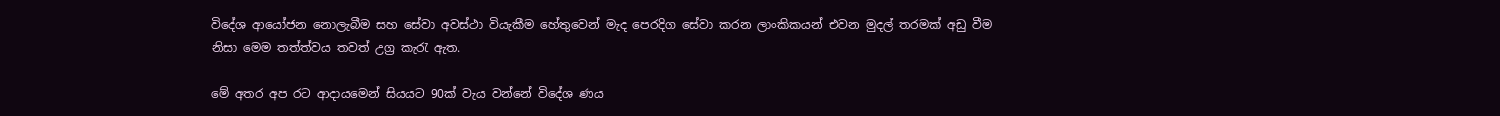විදේශ ආයෝජන නොලැබීම සහ සේවා අවස්ථා වියැකීම හේතුවෙන් මැද පෙරදිග සේවා කරන ලාංකිකයන් එවන මුදල් තරමක් අඩු වීම නිසා මෙම තත්ත්වය තවත් උග්‍ර කැරැ ඇත.

මේ අතර අප රට ආදායමෙන් සියයට 90ක් වැය වන්නේ විදේශ ණය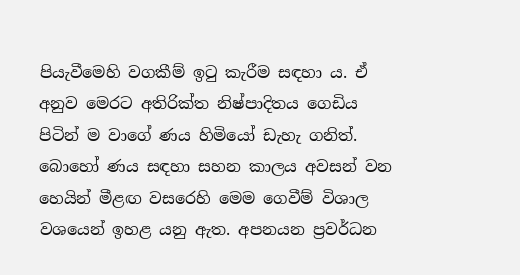පියැවීමෙහි වගකීම් ඉටු කැරීම සඳහා ය. ඒ අනුව මෙරට අතිරික්ත නිෂ්පාදිතය ගෙඩිය පිටින් ම වාගේ ණය හිමියෝ ඩැහැ ගනිත්. බොහෝ ණය සඳහා සහන කාලය අවසන් වන හෙයින් මීළඟ වසරෙහි මෙම ගෙවීම් විශාල වශයෙන් ඉහළ යනු ඇත. අපනයන ප්‍රවර්ධන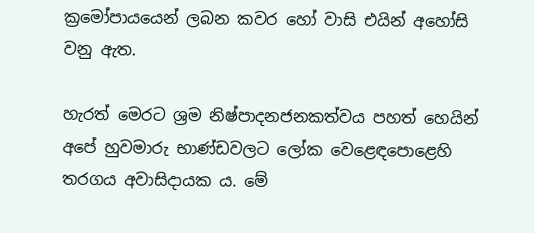ක්‍රමෝපායයෙන් ලබන කවර හෝ වාසි එයින් අහෝසි වනු ඇත.

හැරත් මෙරට ශ්‍රම නිෂ්පාදනජනකත්වය පහත් හෙයින් අපේ හුවමාරු භාණ්ඩවලට ලෝක වෙළෙඳපොළෙහි තරගය අවාසිදායක ය. මේ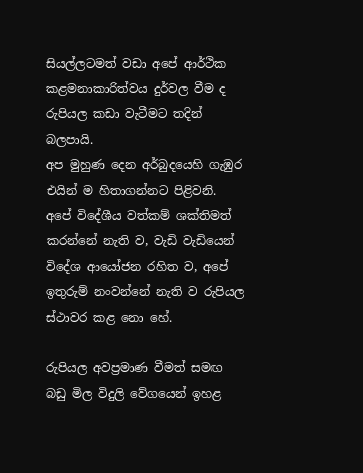සියල්ලටමත් වඩා අපේ ආර්ථික කළමනාකාරිත්වය දුර්වල වීම ද රුපියල කඩා වැටීමට තදින් බලපායි.
අප මුහුණ දෙන අර්බුදයෙහි ගැඹුර එයින් ම හිතාගන්නට පිළිවනි. අපේ විදේශීය වත්කම් ශක්තිමත් කරන්නේ නැති ව, වැඩි වැඩියෙන් විදේශ ආයෝජන රහිත ව, අපේ ඉතුරුම් නංවන්නේ නැති ව රුපියල ස්ථාවර කළ නො හේ.

රුපියල අවප්‍රමාණ වීමත් සමඟ බඩු මිල විදුලි වේගයෙන් ඉහළ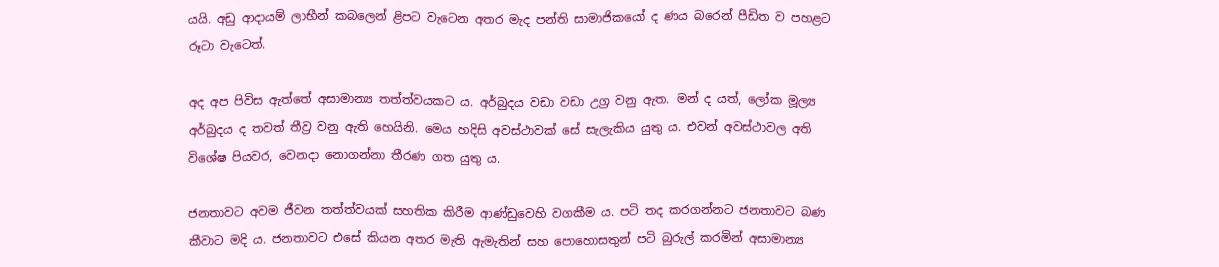යයි. අඩු ආදායම් ලාභීන් කබලෙන් ළිපට වැටෙන අතර මැද පන්ති සාමාජිකයෝ ද ණය බරෙන් පීඩිත ව පහළට රූටා වැටෙත්.

අද අප පිවිස ඇත්තේ අසාමාන්‍ය තත්ත්වයකට ය. අර්බුදය වඩා වඩා උග්‍ර වනු ඇත. මන් ද යත්, ලෝක මූල්‍ය අර්බුදය ද තවත් තීව්‍ර වනු ඇති හෙයිනි. මෙය හදිසි අවස්ථාවක් සේ සැලැකිය යුතු ය. එවන් අවස්ථාවල අති විශේෂ පියවර, වෙනදා නොගන්නා තීරණ ගත යුතු ය.

ජනතාවට අවම ජීවන තත්ත්වයක් සහතික කිරීම ආණ්ඩුවෙහි වගකීම ය. පටි තද කරගන්නට ජනතාවට බණ කීවාට මදි ය. ජනතාවට එසේ කියන අතර මැති ඇමැතින් සහ පොහොසතුන් පටි බුරුල් කරමින් අසාමාන්‍ය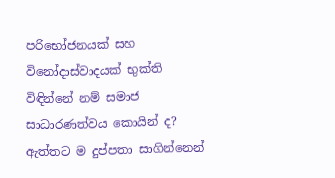පරිභෝජනයක් සහ විනෝදාස්වාදයක් භුක්ති විඳින්නේ නම් සමාජ සාධාරණත්වය කොයින් ද? ඇත්තට ම දුප්පතා සාගින්නෙන්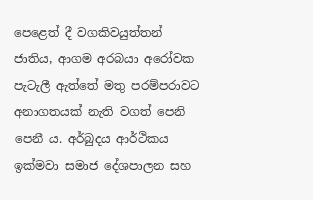පෙළෙත් දී වගකිවයුත්තන් ජාතිය, ආගම අරබයා අරෝවක පැටැලී ඇත්තේ මතු පරම්පරාවට අනාගතයක් නැති වගත් පෙනි පෙනී ය. අර්බුදය ආර්ථිකය ඉක්මවා සමාජ දේශපාලන සහ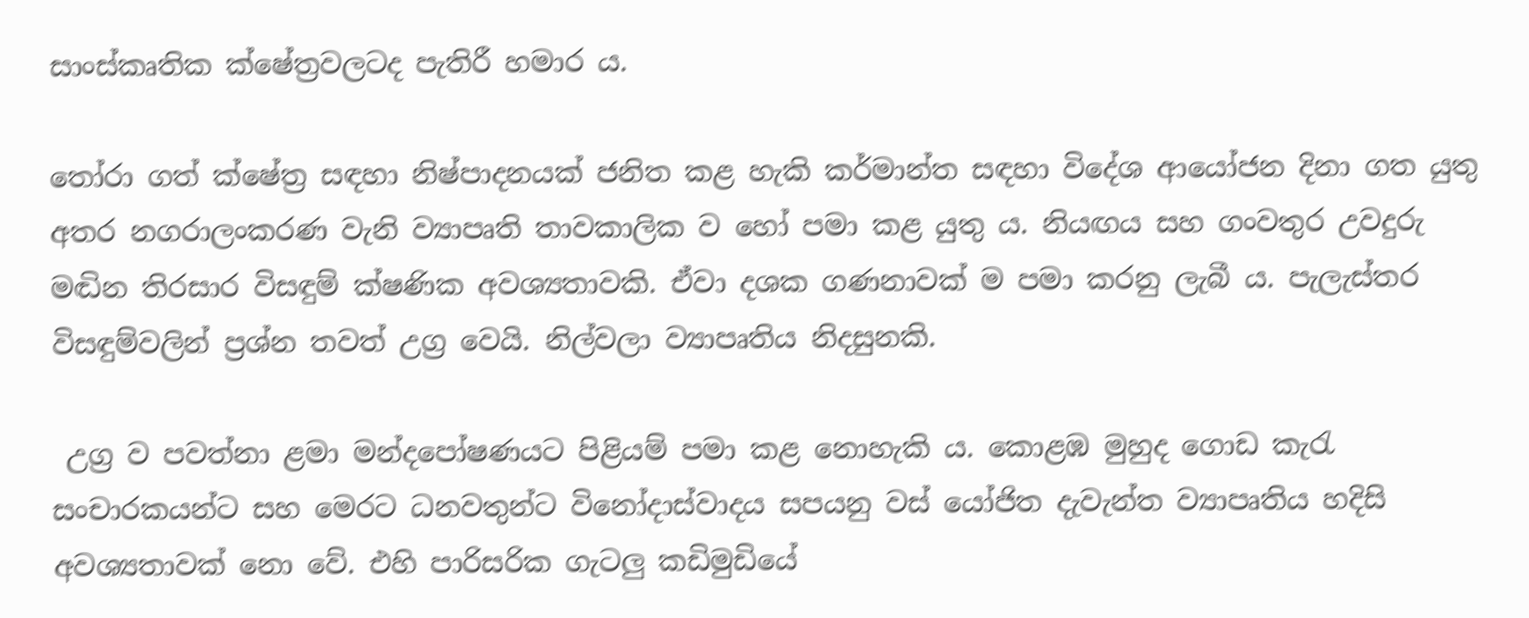සාංස්කෘතික ක්ෂේත්‍රවලටද පැතිරී හමාර ය.

තෝරා ගත් ක්ෂේත්‍ර සඳහා නිෂ්පාදනයක් ජනිත කළ හැකි කර්මාන්ත සඳහා විදේශ ආයෝජන දිනා ගත යුතු අතර නගරාලංකරණ වැනි ව්‍යාපෘති තාවකාලික ව හෝ පමා කළ යුතු ය. නියඟය සහ ගංවතුර උවදුරු මඬින තිරසාර විසඳුම් ක්ෂණික අවශ්‍යතාවකි. ඒවා දශක ගණනාවක් ම පමා කරනු ලැබී ය. පැලැස්තර විසඳුම්වලින් ප්‍රශ්න තවත් උග්‍ර වෙයි. නිල්වලා ව්‍යාපෘතිය නිදසුනකි.

 උග්‍ර ව පවත්නා ළමා මන්දපෝෂණයට පිළියම් පමා කළ නොහැකි ය. කොළඹ මුහුද ගොඩ කැරැ සංචාරකයන්ට සහ මෙරට ධනවතුන්ට විනෝදාස්වාදය සපයනු වස් යෝජිත දැවැන්ත ව්‍යාපෘතිය හදිසි අවශ්‍යතාවක් නො වේ. එහි පාරිසරික ගැටලු කඩිමුඩියේ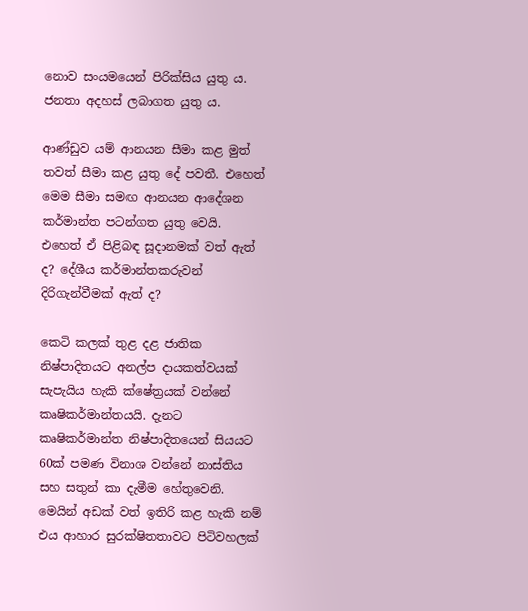නොව සංයමයෙන් පිරික්සිය යුතු ය. ජනතා අදහස් ලබාගත යුතු ය.

ආණ්ඩුව යම් ආනයන සීමා කළ මුත් තවත් සීමා කළ යුතු දේ පවතී. එහෙත් මෙම සීමා සමඟ ආනයන ආදේශන කර්මාන්ත පටන්ගත යුතු වෙයි. එහෙත් ඒ පිළිබඳ සූදානමක් වත් ඇත් ද? දේශීය කර්මාන්තකරුවන් දිරිගැන්වීමක් ඇත් ද?

කෙටි කලක් තුළ දළ ජාතික නිෂ්පාදිතයට අනල්ප දායකත්වයක් සැපැයිය හැකි ක්ෂේත්‍රයක් වන්නේ කෘෂිකර්මාන්තයයි. දැනට කෘෂිකර්මාන්ත නිෂ්පාදිතයෙන් සියයට 60ක් පමණ විනාශ වන්නේ නාස්තිය සහ සතුන් කා දැමීම හේතුවෙනි. මෙයින් අඩක් වත් ඉතිරි කළ හැකි නම් එය ආහාර සුරක්ෂිතතාවට පිටිවහලක්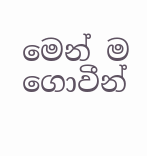මෙන් ම ගොවීන්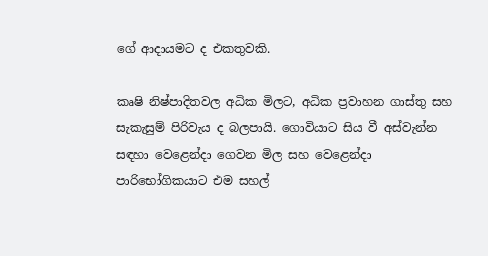ගේ ආදායමට ද එකතුවකි.

කෘෂි නිෂ්පාදිතවල අධික මිලට, අධික ප්‍රවාහන ගාස්තු සහ සැකැසුම් පිරිවැය ද බලපායි. ගොවියාට සිය වී අස්වැන්න සඳහා වෙළෙන්දා ගෙවන මිල සහ වෙළෙන්දා පාරිභෝගිකයාට එම සහල්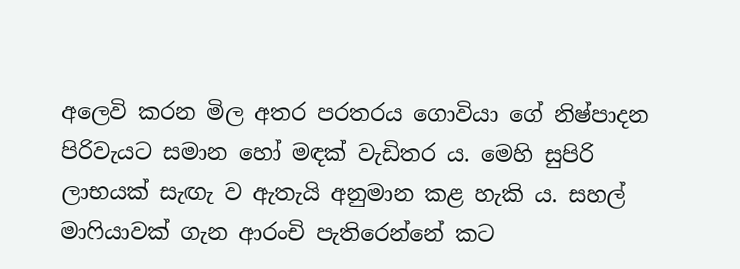අලෙවි කරන මිල අතර පරතරය ගොවියා ගේ නිෂ්පාදන පිරිවැයට සමාන හෝ මඳක් වැඩිතර ය. මෙහි සුපිරි ලාභයක් සැඟැ ව ඇතැයි අනුමාන කළ හැකි ය. සහල් මාෆියාවක් ගැන ආරංචි පැතිරෙන්නේ කට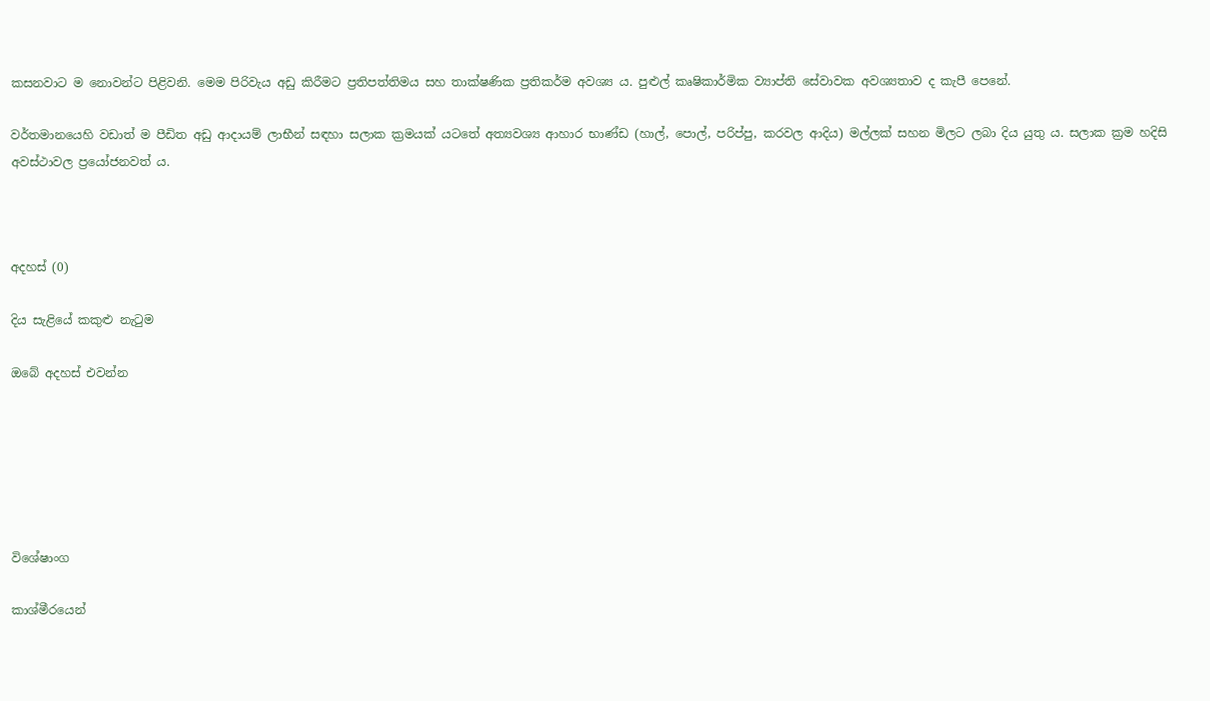කසනවාට ම නොවන්ට පිළිවනි. මෙම පිරිවැය අඩු කිරීමට ප්‍රතිපත්තිමය සහ තාක්ෂණික ප්‍රතිකර්ම අවශ්‍ය ය. පුළුල් කෘෂිකාර්මික ව්‍යාප්ති සේවාවක අවශ්‍යතාව ද කැපී පෙනේ.

වර්තමානයෙහි වඩාත් ම පීඩිත අඩු ආදායම් ලාභීන් සඳහා සලාක ක්‍රමයක් යටතේ අත්‍යවශ්‍ය ආහාර භාණ්ඩ (හාල්, පොල්, පරිප්පු, කරවල ආදිය) මල්ලක් සහන මිලට ලබා දිය යුතු ය. සලාක ක්‍රම හදිසි අවස්ථාවල ප්‍රයෝජනවත් ය.



අදහස් (0)

දිය සැළියේ කකුළු නැටුම

ඔබේ අදහස් එවන්න






විශේෂාංග

කාශ්මීරයෙන්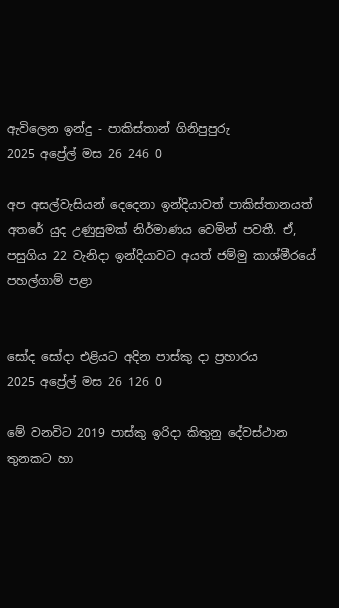ඇවිලෙන ඉන්දු - පාකිස්තාන් ගිනිපුපුරු
2025 අප්‍රේල් මස 26 246 0

අප අසල්වැසියන් දෙදෙනා ඉන්දියාවත් පාකිස්තානයත් අතරේ යුද උණුසුමක් නිර්මාණය වෙමින් පවතී. ඒ, පසුගිය 22 වැනිදා ඉන්දියාවට අයත් ජම්මු කාශ්මීරයේ පහල්ගාම් පළා


සෝද සෝදා එළියට අදින පාස්කු දා ප්‍රහාරය
2025 අප්‍රේල් මස 26 126 0

මේ වනවිට 2019 පාස්කු ඉරිදා කිතුනු දේවස්ථාන තුනකට හා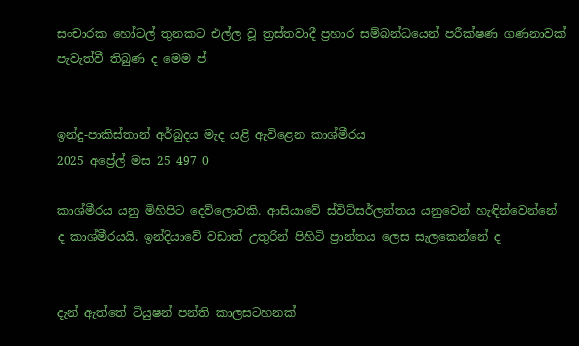සංචාරක හෝටල් තුනකට එල්ල වූ ත්‍රස්තවාදී ප්‍රහාර සම්බන්ධයෙන් පරීක්ෂණ ගණනාවක් පැවැත්වී තිබුණ ද මෙම ප්‍


ඉන්දු-පාකිස්තාන් අර්බුදය මැද යළි ඇවිළෙන කාශ්මීරය
2025 අප්‍රේල් මස 25 497 0

කාශ්මීරය යනු මිහිපිට දෙව්ලොවකි. ආසියාවේ ස්විට්සර්ලන්තය යනුවෙන් හැඳින්වෙන්නේ ද කාශ්මීරයයි. ඉන්දියාවේ වඩාත් උතුරින් පිහිටි ප්‍රාන්තය ලෙස සැලකෙන්නේ ද


දැන් ඇත්තේ ටියුෂන් පන්ති කාලසටහනක්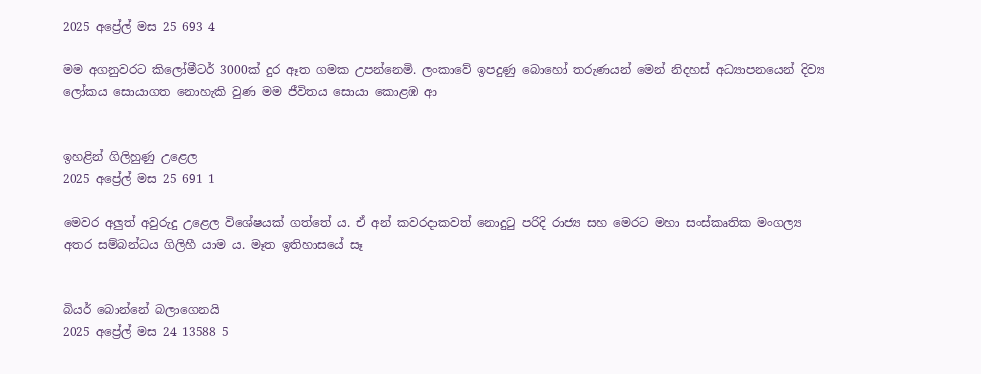2025 අප්‍රේල් මස 25 693 4

මම අගනුවරට කිලෝමීටර් 3000ක් දුර ඈත ගමක උපන්නෙමි. ලංකාවේ ඉපදුණු බොහෝ තරුණයන් මෙන් නිදහස් අධ්‍යාපනයෙන් දිව්‍ය ලෝකය සොයාගත නොහැකි වුණ මම ජීවිතය සොයා කොළඹ ආ


ඉහළින් ගිලිහුණු උළෙල
2025 අප්‍රේල් මස 25 691 1

මෙවර අලු‍ත් අවුරුදු උළෙල විශේෂයක් ගත්තේ ය. ඒ අන් කවරදාකවත් නොදුටු පරිදි රාජ්‍ය සහ මෙරට මහා සංස්කෘතික මංගල්‍ය අතර සම්බන්ධය ගිලිහී යාම ය. මෑත ඉතිහාසයේ සෑ


බියර් බොන්නේ බලාගෙනයි
2025 අප්‍රේල් මස 24 13588 5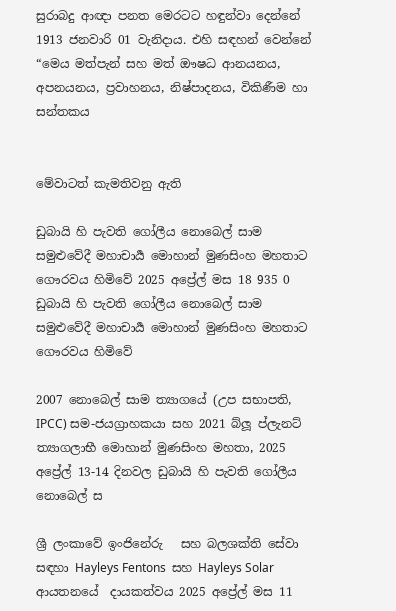සුරාබදු ආඥා පනත මෙරටට හඳුන්වා දෙන්නේ 1913 ජනවාරි 01 වැනිදාය. එහි සඳහන් වෙන්නේ “මෙය මත්පැන් සහ මත් ඖෂධ ආනයනය, අපනයනය, ප්‍රවාහනය, නිෂ්පාදනය, විකිණීම හා සන්තකය


මේවාටත් කැමතිවනු ඇති

ඩුබායි හි පැවති ගෝලීය නොබෙල් සාම සමුළුවේදී මහාචාර්‍ය මොහාන් මුණසිංහ මහතාට ගෞරවය හිමිවේ 2025 අප්‍රේල් මස 18 935 0
ඩුබායි හි පැවති ගෝලීය නොබෙල් සාම සමුළුවේදී මහාචාර්‍ය මොහාන් මුණසිංහ මහතාට ගෞරවය හිමිවේ

2007 නොබෙල් සාම ත්‍යාගයේ (උප සභාපති, IPCC) සම-ජයග්‍රාහකයා සහ 2021 බ්ලූ ප්ලැනට් ත්‍යාගලාභී මොහාන් මුණසිංහ මහතා, 2025 අප්‍රේල් 13-14 දිනවල ඩුබායි හි පැවති ගෝලීය නොබෙල් ස

ශ්‍රී ලංකාවේ ඉංජිනේරු   සහ බලශක්ති සේවා  සඳහා Hayleys Fentons  සහ Hayleys Solar  ආයතනයේ  දායකත්වය 2025 අප්‍රේල් මස 11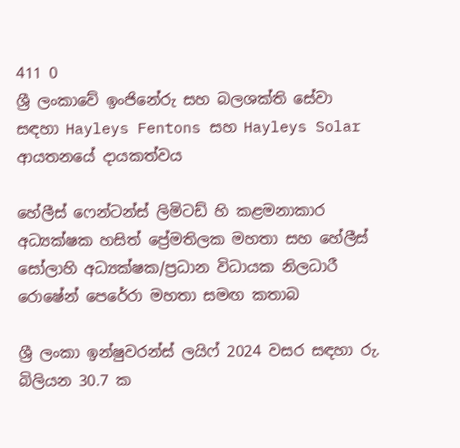411 0
ශ්‍රී ලංකාවේ ඉංජිනේරු සහ බලශක්ති සේවා සඳහා Hayleys Fentons සහ Hayleys Solar ආයතනයේ දායකත්වය

හේලීස් ෆෙන්ටන්ස් ලිමිටඩ් හි කළමනාකාර අධ්‍යක්ෂක හසිත් ප්‍රේමතිලක මහතා සහ හේලීස් සෝලාහි අධ්‍යක්ෂක/ප්‍රධාන විධායක නිලධාරී රොෂේන් පෙරේරා මහතා සමඟ කතාබ

ශ්‍රී ලංකා ඉන්ෂුවරන්ස් ලයිෆ් 2024 වසර සඳහා රු. බිලියන 30.7 ක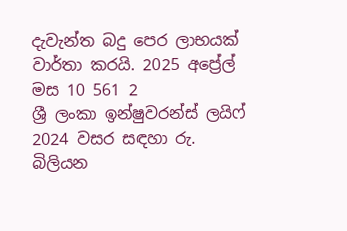දැවැන්ත බදු පෙර ලාභයක් වාර්තා කරයි. 2025 අප්‍රේල් මස 10 561 2
ශ්‍රී ලංකා ඉන්ෂුවරන්ස් ලයිෆ් 2024 වසර සඳහා රු. බිලියන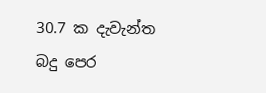30.7 ක දැවැන්ත බදු පෙර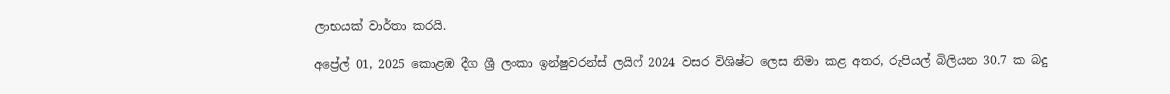ලාභයක් වාර්තා කරයි.

අප්‍රේල් 01, 2025 කොළඹ දීග ශ්‍රී ලංකා ඉන්ෂුවරන්ස් ලයිෆ් 2024 වසර විශිෂ්ට ලෙස නිමා කළ අතර, රුපියල් බිලියන 30.7 ක බදු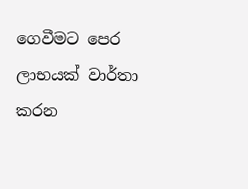ගෙවීමට පෙර ලාභයක් වාර්තා කරන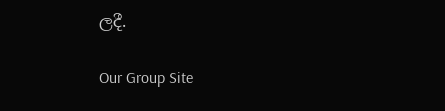ලදී.

Our Group Site